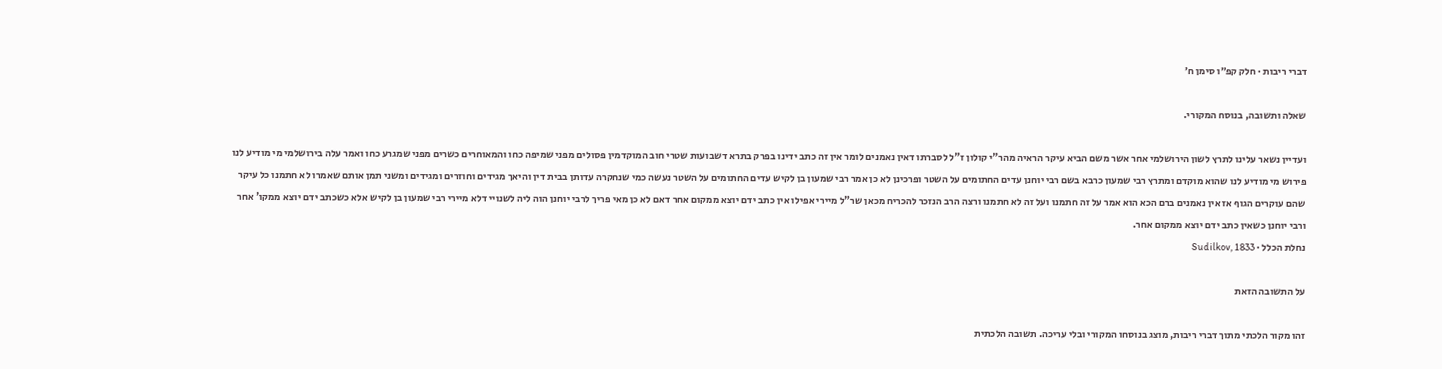דברי ריבות · חלק קפ״ו סימן ח׳

שאלה ותשובה, בנוסח המקורי.

ועדיין נשאר עלינו לתרץ לשון הירושלמי אחר אשר משם הביא עיקר הראיה מהר"י קולון ז"ל לסברתו דאין נאמנים לומר אין זה כתב ידינו בפרק בתרא דשבועות שטרי חוב המוקדמין פסולים מפני שמיפה כחו והמאוחרים כשרים מפני שמגרע כחו ואמר עלה בירושלמי מי מודיע לנו פירוש מי מודיע לנו שהוא מוקדם ומתרץ רבי שמעון כרבא בשם רבי יוחנן עדים החתומים על השטר ופרכינן לא כן אמר רבי שמעון בן לקיש עדים החתומים על השטר נעשה כמי שנחקרה עדותן בבית דין והיאך מגידים וחוזרים ומגידים ומשני תמן אותם שאמרו לא חתמנו כל עיקר שהם עוקרים הגוף אז אין נאמנים ברם הכא הוא אמר על זה חתמנו ועל זה לא חתמנו ורצה הרב הנזכר להכריח מכאן שר"ל מיירי אפילו אין כתב ידם יוצא ממקום אחר דאם לא כן מאי פריך לרבי יוחנן הוה ליה לשנויי דלא מיירי רבי שמעון בן לקיש אלא כשכתב ידם יוצא ממקו' אחר ורבי יוחנן כשאין כתב ידם יוצא ממקום אחר.
נחלת הכלל · Sudilkov, 1833

על התשובה הזאת

זהו מקור הלכתי מתוך דברי ריבות, מוצג בנוסחו המקורי ובלי עריכה. תשובה הלכתית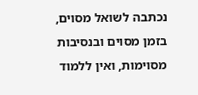נכתבה לשואל מסוים, בזמן מסוים ובנסיבות מסוימות, ואין ללמוד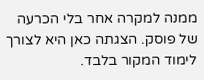ממנה למקרה אחר בלי הכרעה של פוסק. הצגתה כאן היא לצורך לימוד המקור בלבד.